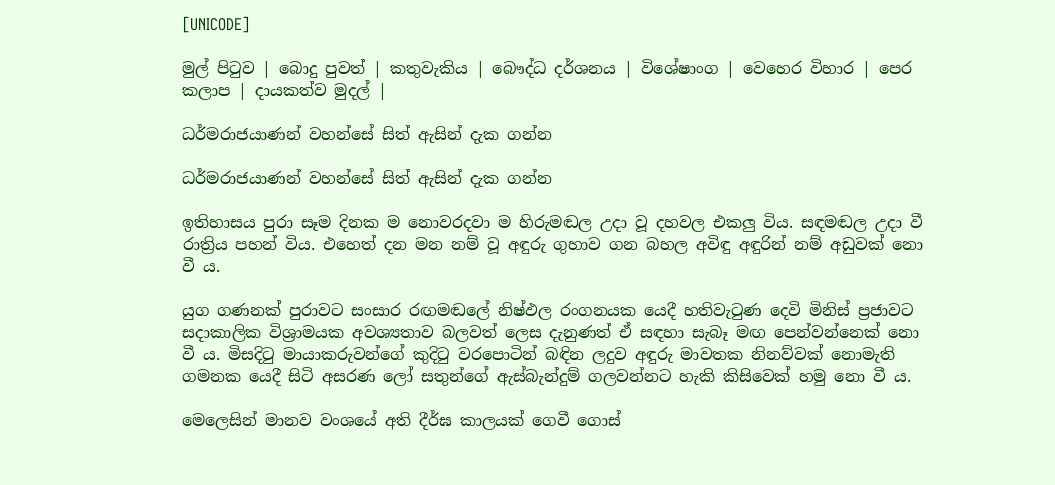[UNICODE]

මුල් පිටුව | බොදු පුවත් | කතුවැකිය | බෞද්ධ දර්ශනය | විශේෂාංග | වෙහෙර විහාර | පෙර කලාප | දායකත්ව මුදල් |

ධර්මරාජයාණන් වහන්සේ සිත් ඇසින් දැක ගන්න

ධර්මරාජයාණන් වහන්සේ සිත් ඇසින් දැක ගන්න

ඉතිහාසය පුරා සෑම දිනක ම නොවරදවා ම හිරුමඬල උදා වූ දහවල එකලු විය. සඳමඬල උදා වී රාත්‍රිය පහන් විය. එහෙත් දන මන නම් වූ අඳුරු ගුහාව ගන බහල අවිඳු අඳුරින් නම් අඩුවක් නො වී ය.

යුග ගණනක් පුරාවට සංසාර රඟමඬලේ නිෂ්ඵල රංගනයක යෙදී හතිවැටුණ දෙවි මිනිස් ප්‍රජාවට සදාකාලික විශ්‍රාමයක අවශ්‍යතාව බලවත් ලෙස දැනුණත් ඒ සඳහා සැබෑ මඟ පෙන්වන්නෙක් නො වී ය. මිසදිටු මායාකරුවන්ගේ කුදිටු වරපොටින් බඳින ලදුව අඳුරු මාවතක නිනව්වක් නොමැති ගමනක යෙදී සිටි අසරණ ලෝ සතුන්ගේ ඇස්බැන්දුම් ගලවන්නට හැකි කිසිවෙක් හමු නො වී ය.

මෙලෙසින් මානව වංශයේ අති දීර්ඝ කාලයක් ගෙවී ගොස්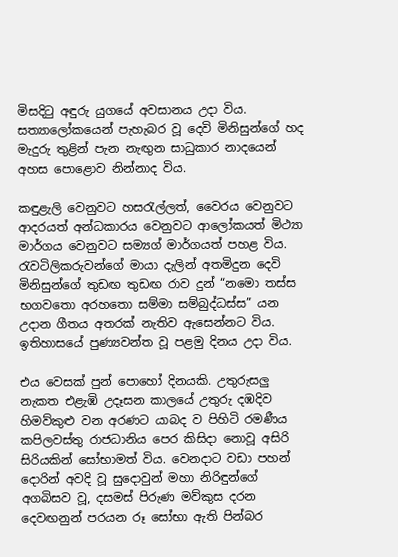මිසදිටු අඳුරු යුගයේ අවසානය උදා විය. සත්‍යාලෝකයෙන් පැහැබර වූ දෙවි මිනිසුන්ගේ හද මැදුරු තුළින් පැන නැඟුන සාධුකාර නාදයෙන් අහස පොළොව නින්නාද විය.

කඳුළැලි වෙනුවට හසරැල්ලත්, වෛරය වෙනුවට ආදරයත් අන්ධකාරය වෙනුවට ආලෝකයත් මිථ්‍යා මාර්ගය වෙනුවට සම්‍යග් මාර්ගයත් පහළ විය. රැවටිලිකරුවන්ගේ මායා දැලින් අතමිදුන දෙවි මිනිසුන්ගේ තුඩඟ තුඩඟ රාව දුන් “නමො තස්ස භගවතො අරහතො සම්මා සම්බුද්ධස්ස” යන උදාන ගීතය අතරක් නැතිව ඇසෙන්නට විය. ඉතිහාසයේ පුණ්‍යවන්ත වූ පළමු දිනය උදා විය.

එය වෙසක් පුන් පොහෝ දිනයකි. උතුරුසලු නැකත එළැඹි උදෑසන කාලයේ උතුරු දඹදිව හිමව්කුළු වන අරණට යාබද ව පිහිටි රමණීය කපිලවස්තු රාජධානිය පෙර කිසිදා නොවූ අසිරි සිරියකින් සෝභාමත් විය. වෙනදාට වඩා පහන් දොරින් අවදි වූ සුදොවුන් මහා නිරිඳුන්ගේ අගබිසව වූ, දසමස් පිරුණ මව්කුස දරන දෙවඟනුන් පරයන රූ සෝභා ඇති පින්බර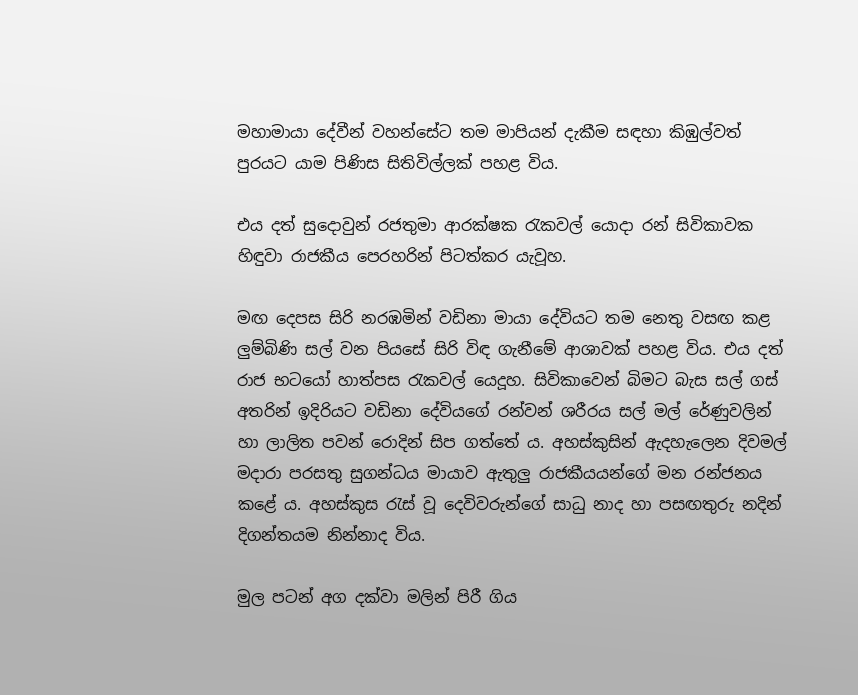මහාමායා දේවීන් වහන්සේට තම මාපියන් දැකීම සඳහා කිඹුල්වත් පුරයට යාම පිණිස සිතිවිල්ලක් පහළ විය.

එය දත් සුදොවුන් රජතුමා ආරක්ෂක රැකවල් යොදා රන් සිවිකාවක හිඳුවා රාජකීය පෙරහරින් පිටත්කර යැවූහ.

මඟ දෙපස සිරි නරඹමින් වඩිනා මායා දේවියට තම නෙතු වසඟ කළ ලුම්බිණි සල් වන පියසේ සිරි විඳ ගැනීමේ ආශාවක් පහළ විය. එය දත් රාජ භටයෝ හාත්පස රැකවල් යෙදූහ. සිවිකාවෙන් බිමට බැස සල් ගස් අතරින් ඉදිරියට වඩිනා දේවියගේ රන්වන් ශරීරය සල් මල් රේණුවලින් හා ලාලිත පවන් රොදින් සිප ගත්තේ ය. අහස්කුසින් ඇදහැලෙන දිවමල් මදාරා පරසතු සුගන්ධය මායාව ඇතුලු රාජකීයයන්ගේ මන රන්ජනය කළේ ය. අහස්කුස රැස් වූ දෙවිවරුන්ගේ සාධු නාද හා පසඟතුරු නදින් දිගන්තයම නින්නාද විය.

මුල පටන් අග දක්වා මලින් පිරී ගිය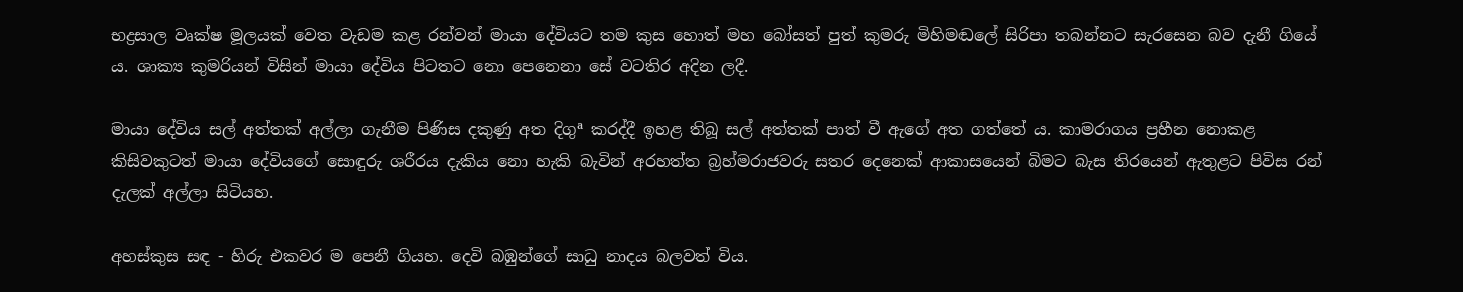භද්‍රසාල වෘක්ෂ මූලයක් වෙත වැඩම කළ රන්වන් මායා දේවියට තම කුස හොත් මහ බෝසත් පුත් කුමරු මිහිමඬලේ සිරිපා තබන්නට සැරසෙන බව දැනී ගියේ ය. ශාක්‍ය කුමරියන් විසින් මායා දේවිය පිටතට නො පෙනෙනා සේ වටතිර අදින ලදී.

මායා දේවිය සල් අත්තක් අල්ලා ගැනීම පිණිස දකුණු අත දිගුª කරද්දී ඉහළ තිබූ සල් අත්තක් පාත් වී ඇගේ අත ගත්තේ ය. කාමරාගය ප්‍රහීන නොකළ කිසිවකුටත් මායා දේවියගේ සොඳුරු ශරීරය දැකිය නො හැකි බැවින් අරහත්ත බ්‍රහ්මරාජවරු සතර දෙනෙක් ආකාසයෙන් බිමට බැස තිරයෙන් ඇතුළට පිවිස රන් දැලක් අල්ලා සිටියහ.

අහස්කුස සඳ - හිරු එකවර ම පෙනී ගියහ. දෙවි බඹුන්ගේ සාධු නාදය බලවත් විය.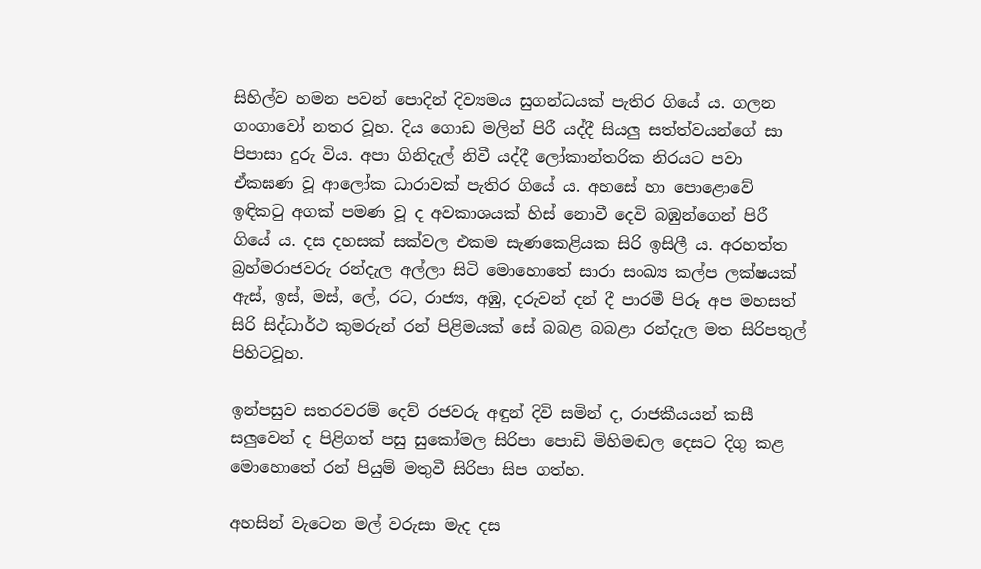සිහිල්ව හමන පවන් පොදින් දිව්‍යමය සුගන්ධයක් පැතිර ගියේ ය. ගලන ගංගාවෝ නතර වූහ. දිය ගොඩ මලින් පිරී යද්දී සියලු සත්ත්වයන්ගේ සා පිපාසා දුරු විය. අපා ගිනිදැල් නිවී යද්දී ලෝකාන්තරික නිරයට පවා ඒකඝණ වූ ආලෝක ධාරාවක් පැතිර ගියේ ය. අහසේ හා පොළොවේ ඉඳිකටු අගක් පමණ වූ ද අවකාශයක් හිස් නොවී දෙවි බඹුන්ගෙන් පිරී ගියේ ය. දස දහසක් සක්වල එකම සැණකෙළියක සිරි ඉසිලී ය. අරහත්ත බ්‍රහ්මරාජවරු රන්දැල අල්ලා සිටි මොහොතේ සාරා සංඛ්‍ය කල්ප ලක්ෂයක් ඇස්, ඉස්, මස්, ලේ, රට, රාජ්‍ය, අඹු, දරුවන් දන් දී පාරමී පිරූ අප මහසත් සිරි සිද්ධාර්ථ කුමරුන් රන් පිළිමයක් සේ බබළ බබළා රන්දැල මත සිරිපතුල් පිහිටවූහ.

ඉන්පසුව සතරවරම් දෙව් රජවරු අඳුන් දිවි සමින් ද, රාජකීයයන් කසී සලුවෙන් ද පිළිගත් පසු සුකෝමල සිරිපා පොඩි මිහිමඬල දෙසට දිගු කළ මොහොතේ රන් පියුම් මතුවී සිරිපා සිප ගත්හ.

අහසින් වැටෙන මල් වරුසා මැද දස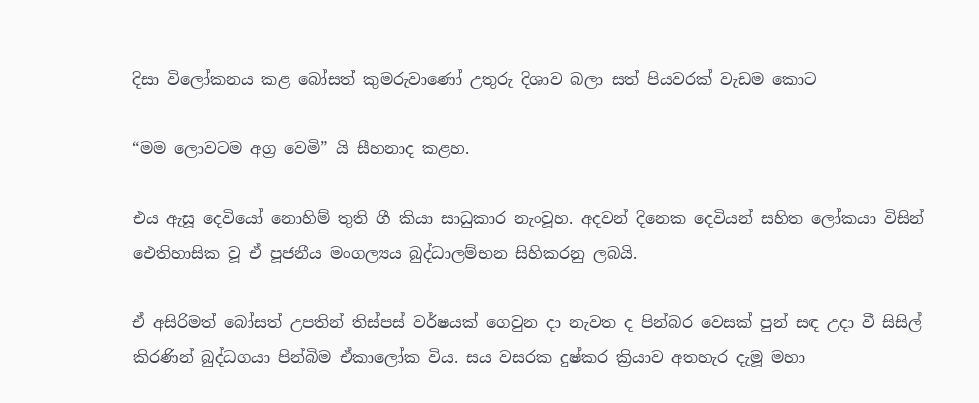දිසා විලෝකනය කළ බෝසත් කුමරුවාණෝ උතුරු දිශාව බලා සත් පියවරක් වැඩම කොට

“මම ලොවටම අග්‍ර වෙමි” යි සීහනාද කළහ.

එය ඇසූ දෙවියෝ නොහිම් තුති ගී කියා සාධුකාර නැංවූහ. අදවන් දිනෙක දෙවියන් සහිත ලෝකයා විසින් ඓතිහාසික වූ ඒ පූජනීය මංගල්‍යය බුද්ධාලම්භන සිහිකරනු ලබයි.

ඒ අසිරිමත් බෝසත් උපතින් තිස්පස් වර්ෂයක් ගෙවුන දා නැවත ද පින්බර වෙසක් පුන් සඳ උදා වී සිසිල් කිරණින් බුද්ධගයා පින්බිම ඒකාලෝක විය. සය වසරක දුෂ්කර ක්‍රියාව අතහැර දැමූ මහා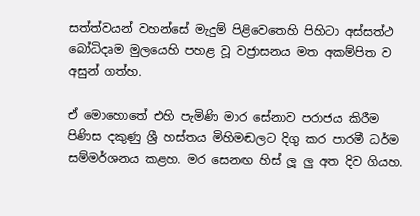සත්ත්වයන් වහන්සේ මැදුම් පිළිවෙතෙහි පිහිටා අස්සත්ථ බෝධිදෘම මුලයෙහි පහළ වූ වජ්‍රාසනය මත අකම්පිත ව අසුන් ගත්හ.

ඒ මොහොතේ එහි පැමිණි මාර සේනාව පරාජය කිරීම පිණිස දකුණු ශ්‍රී හස්තය මිහිමඬලට දිගු කර පාරමී ධර්ම සම්මර්ශනය කළහ. මර සෙනඟ හිස් ලූ ලු අත දිව ගියහ.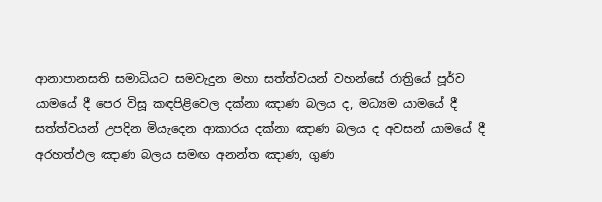ආනාපානසති සමාධියට සමවැදුන මහා සත්ත්වයන් වහන්සේ රාත්‍රියේ පූර්ව යාමයේ දී පෙර විසූ කඳපිළිවෙල දක්නා ඤාණ බලය ද, මධ්‍යම යාමයේ දී සත්ත්වයන් උපදින මියැදෙන ආකාරය දක්නා ඤාණ බලය ද අවසන් යාමයේ දී අරහත්ඵල ඤාණ බලය සමඟ අනන්ත ඤාණ, ගුණ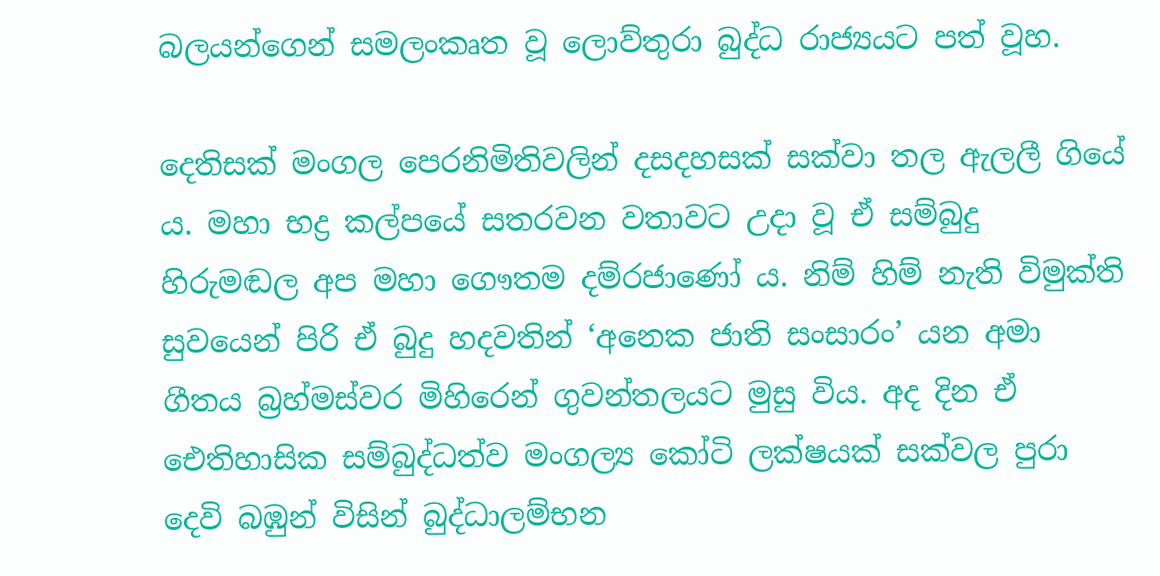බලයන්ගෙන් සමලංකෘත වූ ලොව්තුරා බුද්ධ රාජ්‍යයට පත් වූහ.

දෙතිසක් මංගල පෙරනිමිතිවලින් දසදහසක් සක්වා තල ඇලලී ගියේ ය. මහා භද්‍ර කල්පයේ සතරවන වතාවට උදා වූ ඒ සම්බුදු හිරුමඬල අප මහා ගෞතම දම්රජාණෝ ය. නිම් හිම් නැති විමුක්ති සුවයෙන් පිරි ඒ බුදු හදවතින් ‘අනෙක ජාති සංසාරං’ යන අමා ගීතය බ්‍රහ්මස්වර මිහිරෙන් ගුවන්තලයට මුසු විය. අද දින ඒ ඓතිහාසික සම්බුද්ධත්ව මංගල්‍ය කෝටි ලක්ෂයක් සක්වල පුරා දෙවි බඹුන් විසින් බුද්ධාලම්භන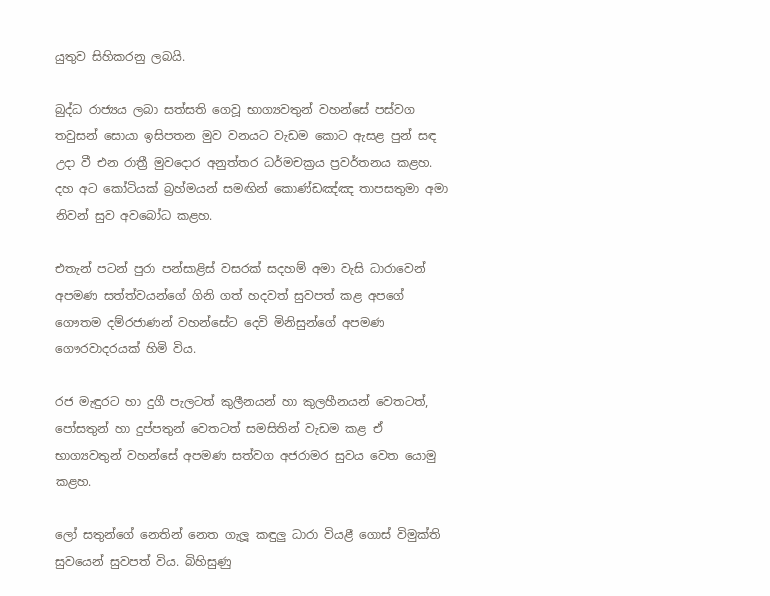යුතුව සිහිකරනු ලබයි.

බුද්ධ රාජ්‍යය ලබා සත්සති ගෙවූ භාග්‍යවතුන් වහන්සේ පස්වග තවුසන් සොයා ඉසිපතන මුව වනයට වැඩම කොට ඇසළ පුන් සඳ උදා වී එන රාත්‍රී මුවදොර අනුත්තර ධර්මචක්‍රය ප්‍රවර්තනය කළහ. දහ අට කෝටියක් බ්‍රහ්මයන් සමඟින් කොණ්ඩඤ්ඤ තාපසතුමා අමා නිවන් සුව අවබෝධ කළහ.

එතැන් පටන් පුරා පන්සාළිස් වසරක් සදහම් අමා වැසි ධාරාවෙන් අපමණ සත්ත්වයන්ගේ ගිනි ගත් හදවත් සුවපත් කළ අපගේ ගෞතම දම්රජාණන් වහන්සේට දෙවි මිනිසුන්ගේ අපමණ ගෞරවාදරයක් හිමි විය.

රජ මැඳුරට හා දුගී පැලටත් කුලීනයන් හා කුලහීනයන් වෙතටත්, පෝසතුන් හා දුප්පතුන් වෙතටත් සමසිතින් වැඩම කළ ඒ භාග්‍යවතුන් වහන්සේ අපමණ සත්වග අජරාමර සුවය වෙත යොමු කළහ.

ලෝ සතුන්ගේ නෙතින් නෙත ගැලූ කඳුලු ධාරා වියළී ගොස් විමුක්ති සුවයෙන් සුවපත් විය. බිහිසුණු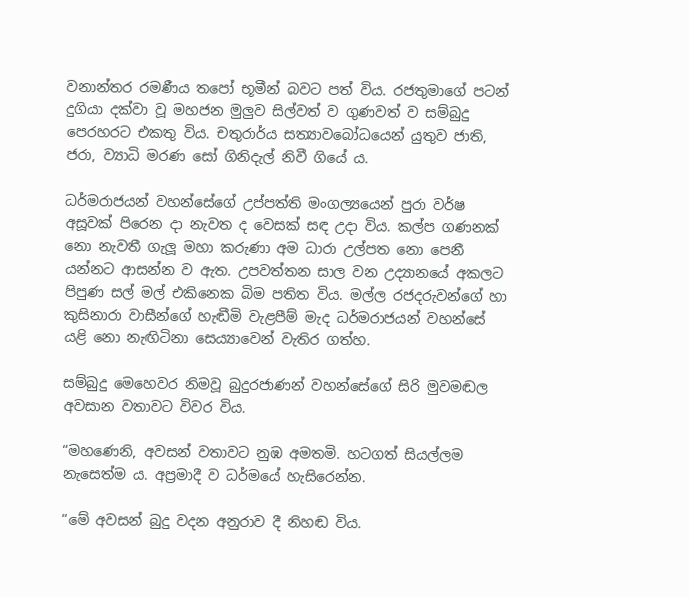වනාන්තර රමණීය තපෝ භූමීන් බවට පත් විය. රජතුමාගේ පටන් දුගියා දක්වා වූ මහජන මුලුව සිල්වත් ව ගුණවත් ව සම්බුදු පෙරහරට එකතු විය. චතුරාර්ය සත්‍යාවබෝධයෙන් යුතුව ජාති, ජරා, ව්‍යාධි මරණ සෝ ගිනිදැල් නිවී ගියේ ය.

ධර්මරාජයන් වහන්සේගේ උප්පත්ති මංගල්‍යයෙන් පුරා වර්ෂ අසූවක් පිරෙන දා නැවත ද වෙසක් සඳ උදා විය. කල්ප ගණනක් නො නැවතී ගැලූ මහා කරුණා අම ධාරා උල්පත නො පෙනී යන්නට ආසන්න ව ඇත. උපවත්තන සාල වන උද්‍යානයේ අකලට පිපුණ සල් මල් එකිනෙක බිම පතිත විය. මල්ල රජදරුවන්ගේ හා කුසිනාරා වාසීන්ගේ හැඬීමි වැළපීම් මැද ධර්මරාජයන් වහන්සේ යළි නො නැඟිටිනා සෙය්‍යාවෙන් වැතිර ගත්හ.

සම්බුදු මෙහෙවර නිමවූ බුදුරජාණන් වහන්සේගේ සිරි මුවමඬල අවසාන වතාවට විවර විය.

“මහණෙනි, අවසන් වතාවට නුඹ අමතමි. හටගත් සියල්ලම නැසෙත්ම ය. අප්‍රමාදී ව ධර්මයේ හැසිරෙන්න.

“මේ අවසන් බුදු වදන අනුරාව දී නිහඬ විය.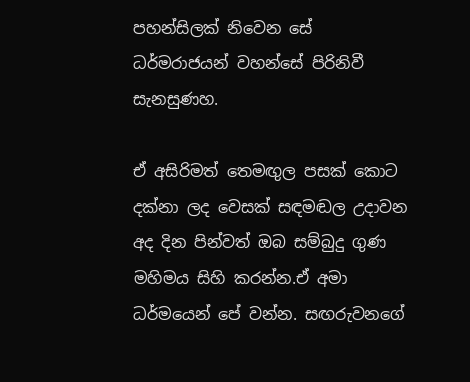පහන්සිලක් නිවෙන සේ ධර්මරාජයන් වහන්සේ පිරිනිවී සැනසුණහ.

ඒ අසිරිමත් තෙමඟුල පසක් කොට දක්නා ලද වෙසක් සඳමඬල උදාවන අද දින පින්වත් ඔබ සම්බුදු ගුණ මහිමය සිහි කරන්න.ඒ අමා ධර්මයෙන් පේ වන්න. සඟරුවනගේ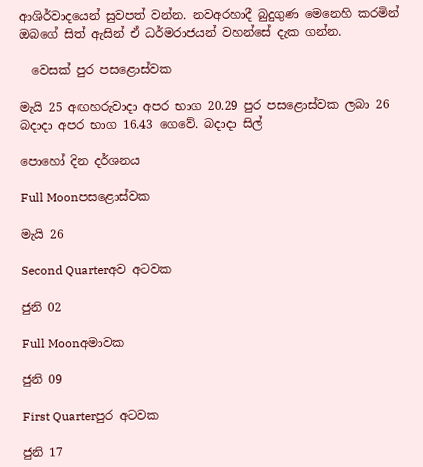ආශිර්වාදයෙන් සුවපත් වන්න. නවඅරහාදී බුදුගුණ මෙනෙහි කරමින් ඔබගේ සිත් ඇසින් ඒ ධර්මරාජයන් වහන්සේ දැක ගන්න.

  වෙසක් පුර පසළොස්වක

මැයි 25 අඟහරුවාදා අපර භාග 20.29 පුර පසළොස්වක ලබා 26 බදාදා අපර භාග 16.43 ගෙවේ. බදාදා සිල්

පොහෝ දින දර්ශනය

Full Moonපසළොස්වක

මැයි 26

Second Quarterඅව අටවක

ජුනි 02

Full Moonඅමාවක

ජුනි 09

First Quarterපුර අටවක

ජුනි 17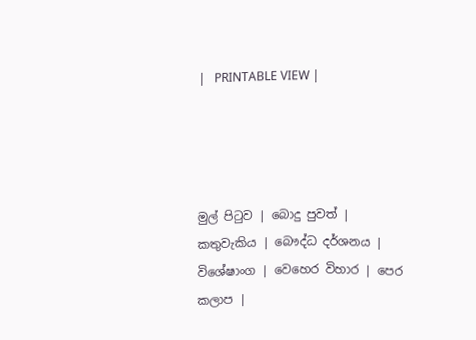|   PRINTABLE VIEW |




මුල් පිටුව | බොදු පුවත් | කතුවැකිය | බෞද්ධ දර්ශනය | විශේෂාංග | වෙහෙර විහාර | පෙර කලාප |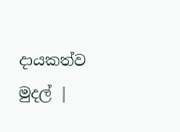දායකත්ව මුදල් |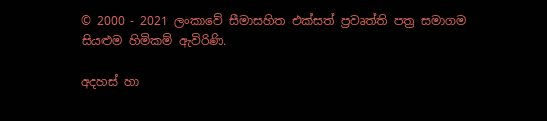© 2000 - 2021 ලංකාවේ සීමාසහිත එක්සත් ප්‍රවෘත්ති පත්‍ර සමාගම
සියළුම හිමිකම් ඇවිරිණි.

අදහස් හා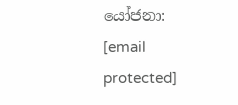යෝජනා: [email protected]